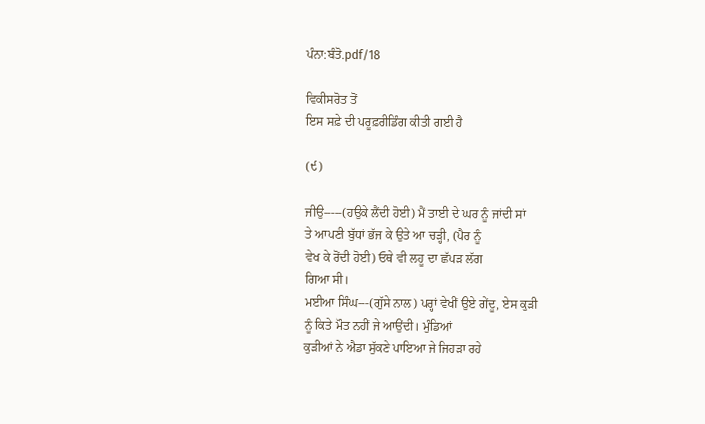ਪੰਨਾ:ਬੰਤੋ.pdf/18

ਵਿਕੀਸਰੋਤ ਤੋਂ
ਇਸ ਸਫ਼ੇ ਦੀ ਪਰੂਫ਼ਰੀਡਿੰਗ ਕੀਤੀ ਗਈ ਹੈ

(੯)

ਜੀਉ-----(ਹਉਕੇ ਲੈਂਦੀ ਹੋਈ) ਮੈਂ ਤਾਈ ਦੇ ਘਰ ਨੂੰ ਜਾਂਦੀ ਸਾਂ
ਤੇ ਆਪਣੀ ਬੁੱਧਾਂ ਭੱਜ ਕੇ ਉਤੇ ਆ ਚੜ੍ਹੀ, (ਪੈਰ ਨੂੰ
ਵੇਖ ਕੇ ਰੋਂਦੀ ਹੋਈ) ਓਥੇ ਵੀ ਲਹੂ ਦਾ ਛੱਪੜ ਲੱਗ
ਗਿਆ ਸੀ।
ਮਈਆ ਸਿੰਘ---(ਗੁੱਸੇ ਨਾਲ) ਪਰ੍ਹਾਂ ਵੇਖੀਂ ਉਏ ਗੇਂਦੂ, ਏਸ ਕੁੜੀ
ਨੂੰ ਕਿਤੇ ਮੌਤ ਨਹੀਂ ਜੇ ਆਉਂਦੀ। ਮੁੰਡਿਆਂ
ਕੁੜੀਆਂ ਨੇ ਐਡਾ ਸੁੱਕਣੇ ਪਾਇਆ ਜੇ ਜਿਹੜਾ ਰਹੇ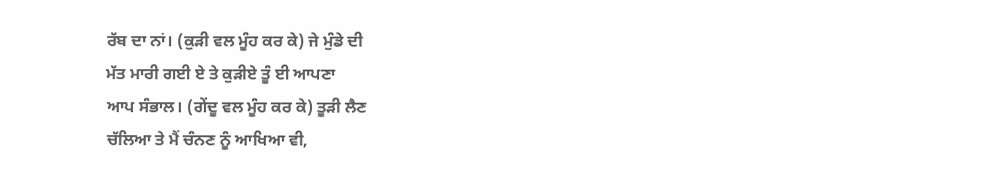ਰੱਬ ਦਾ ਨਾਂ। (ਕੁੜੀ ਵਲ ਮੂੰਹ ਕਰ ਕੇ) ਜੇ ਮੁੰਡੇ ਦੀ
ਮੱਤ ਮਾਰੀ ਗਈ ਏ ਤੇ ਕੁੜੀਏ ਤੂੰ ਈ ਆਪਣਾ
ਆਪ ਸੰਭਾਲ। (ਗੇਂਦੂ ਵਲ ਮੂੰਹ ਕਰ ਕੇ) ਤੂੜੀ ਲੈਣ
ਚੱਲਿਆ ਤੇ ਮੈਂ ਚੰਨਣ ਨੂੰ ਆਖਿਆ ਵੀ,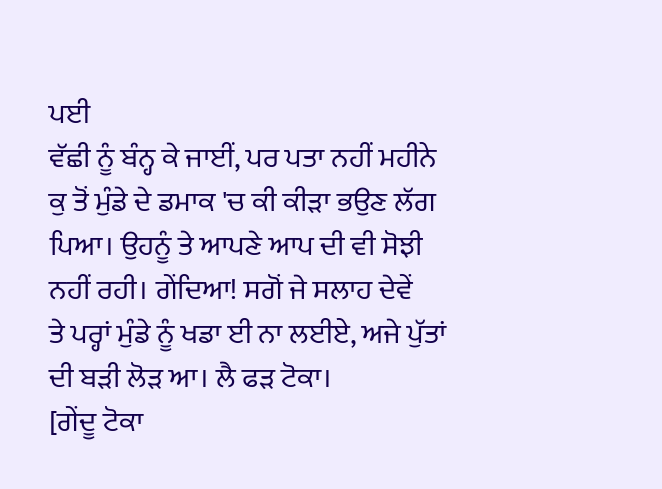ਪਈ
ਵੱਛੀ ਨੂੰ ਬੰਨ੍ਹ ਕੇ ਜਾਈਂ, ਪਰ ਪਤਾ ਨਹੀਂ ਮਹੀਨੇ
ਕੁ ਤੋਂ ਮੁੰਡੇ ਦੇ ਡਮਾਕ 'ਚ ਕੀ ਕੀੜਾ ਭਉਣ ਲੱਗ
ਪਿਆ। ਉਹਨੂੰ ਤੇ ਆਪਣੇ ਆਪ ਦੀ ਵੀ ਸੋਝੀ
ਨਹੀਂ ਰਹੀ। ਗੇਂਦਿਆ! ਸਗੋਂ ਜੇ ਸਲਾਹ ਦੇਵੇਂ
ਤੇ ਪਰ੍ਹਾਂ ਮੁੰਡੇ ਨੂੰ ਖਡਾ ਈ ਨਾ ਲਈਏ, ਅਜੇ ਪੁੱਤਾਂ
ਦੀ ਬੜੀ ਲੋੜ ਆ। ਲੈ ਫੜ ਟੋਕਾ।
[ਗੇਂਦੂ ਟੋਕਾ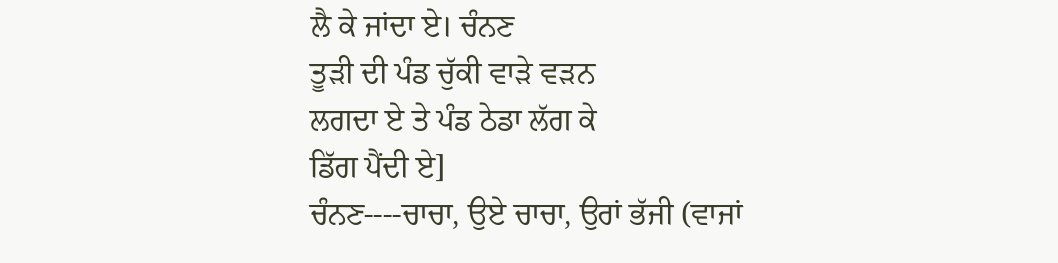ਲੈ ਕੇ ਜਾਂਦਾ ਏ। ਚੰਨਣ
ਤੂੜੀ ਦੀ ਪੰਡ ਚੁੱਕੀ ਵਾੜੇ ਵੜਨ
ਲਗਦਾ ਏ ਤੇ ਪੰਡ ਠੇਡਾ ਲੱਗ ਕੇ
ਡਿੱਗ ਪੈਂਦੀ ਏ]
ਚੰਨਣ----ਚਾਚਾ, ਉਏ ਚਾਚਾ, ਉਰਾਂ ਭੱਜੀ (ਵਾਜਾਂ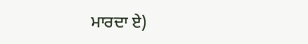ਮਾਰਦਾ ਏ)